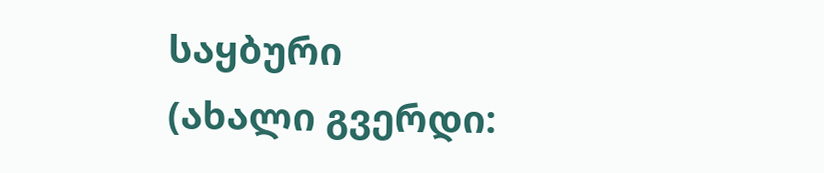საყბური
(ახალი გვერდი: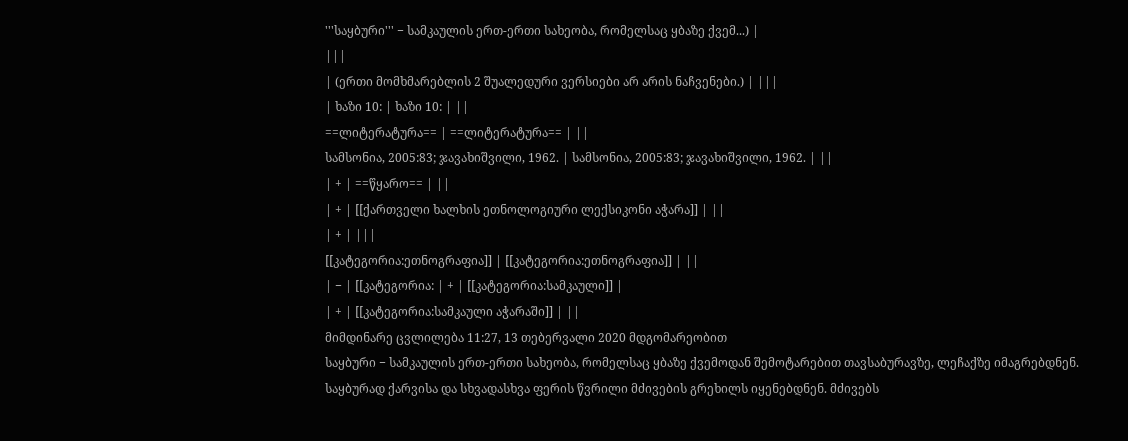'''საყბური''' − სამკაულის ერთ-ერთი სახეობა, რომელსაც ყბაზე ქვემ...) |
|||
| (ერთი მომხმარებლის 2 შუალედური ვერსიები არ არის ნაჩვენები.) | |||
| ხაზი 10: | ხაზი 10: | ||
==ლიტერატურა== | ==ლიტერატურა== | ||
სამსონია, 2005:83; ჯავახიშვილი, 1962. | სამსონია, 2005:83; ჯავახიშვილი, 1962. | ||
| + | ==წყარო== | ||
| + | [[ქართველი ხალხის ეთნოლოგიური ლექსიკონი აჭარა]] | ||
| + | |||
[[კატეგორია:ეთნოგრაფია]] | [[კატეგორია:ეთნოგრაფია]] | ||
| − | [[კატეგორია: | + | [[კატეგორია:სამკაული]] |
| + | [[კატეგორია:სამკაული აჭარაში]] | ||
მიმდინარე ცვლილება 11:27, 13 თებერვალი 2020 მდგომარეობით
საყბური − სამკაულის ერთ-ერთი სახეობა, რომელსაც ყბაზე ქვემოდან შემოტარებით თავსაბურავზე, ლეჩაქზე იმაგრებდნენ.
საყბურად ქარვისა და სხვადასხვა ფერის წვრილი მძივების გრეხილს იყენებდნენ. მძივებს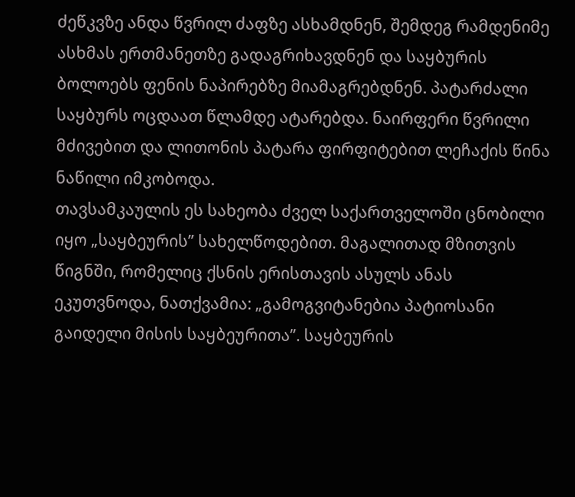ძეწკვზე ანდა წვრილ ძაფზე ასხამდნენ, შემდეგ რამდენიმე ასხმას ერთმანეთზე გადაგრიხავდნენ და საყბურის ბოლოებს ფენის ნაპირებზე მიამაგრებდნენ. პატარძალი საყბურს ოცდაათ წლამდე ატარებდა. ნაირფერი წვრილი მძივებით და ლითონის პატარა ფირფიტებით ლეჩაქის წინა ნაწილი იმკობოდა.
თავსამკაულის ეს სახეობა ძველ საქართველოში ცნობილი იყო „საყბეურის” სახელწოდებით. მაგალითად მზითვის წიგნში, რომელიც ქსნის ერისთავის ასულს ანას ეკუთვნოდა, ნათქვამია: „გამოგვიტანებია პატიოსანი გაიდელი მისის საყბეურითა”. საყბეურის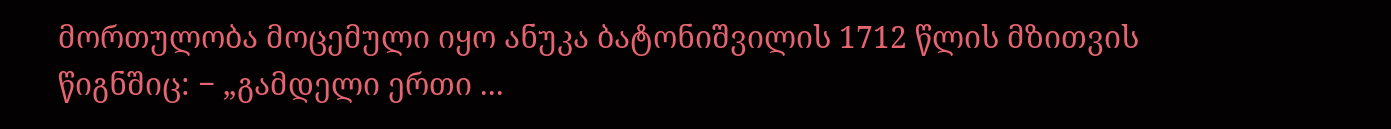მორთულობა მოცემული იყო ანუკა ბატონიშვილის 1712 წლის მზითვის წიგნშიც: − „გამდელი ერთი ...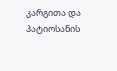კარგითა და პატიოსანის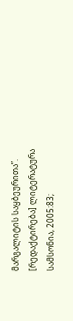მარგალიტის საყბეურითა”.
[რედაქტირება] ლიტერატურა
სამსონია, 2005:83;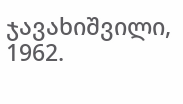ჯავახიშვილი, 1962.